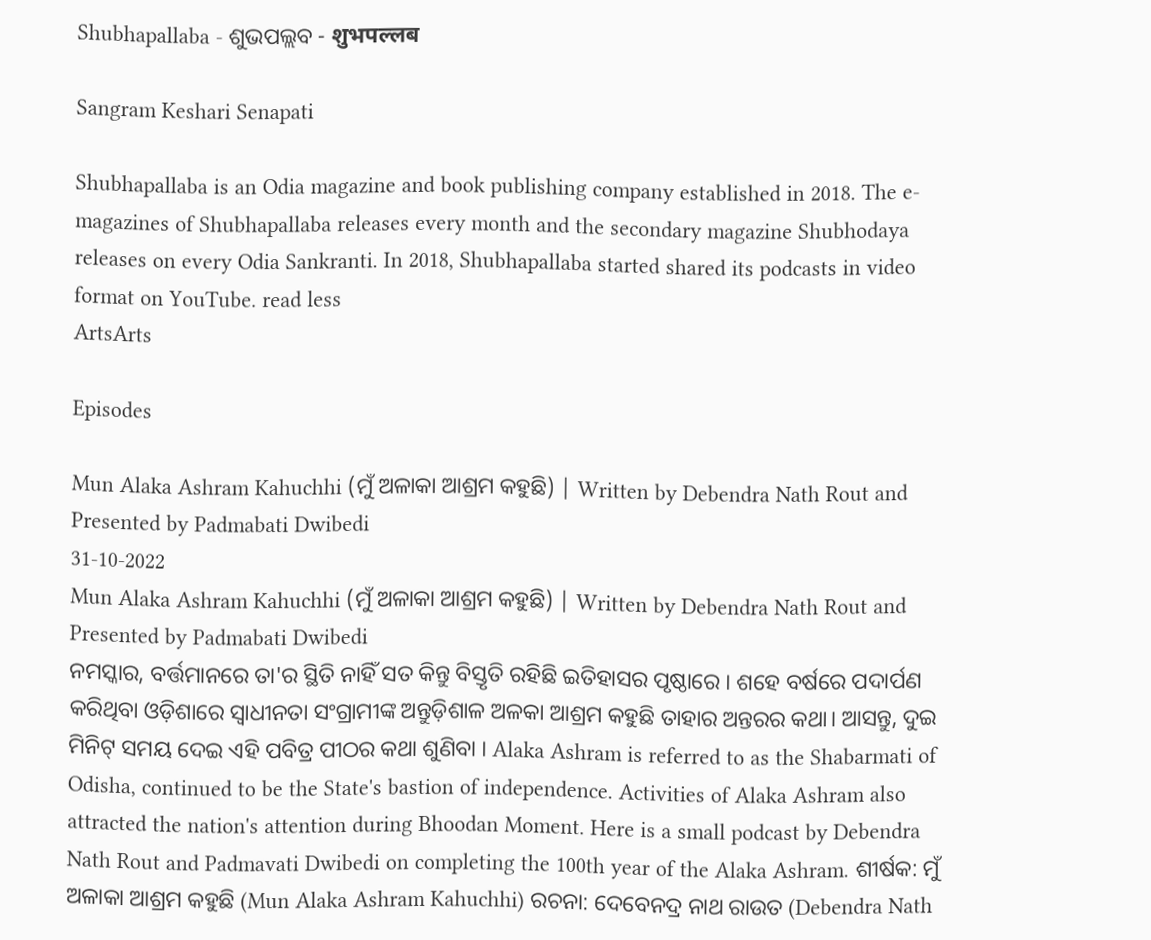Shubhapallaba - ଶୁଭପଲ୍ଲବ - शुभपल्लब

Sangram Keshari Senapati

Shubhapallaba is an Odia magazine and book publishing company established in 2018. The e-magazines of Shubhapallaba releases every month and the secondary magazine Shubhodaya releases on every Odia Sankranti. In 2018, Shubhapallaba started shared its podcasts in video format on YouTube. read less
ArtsArts

Episodes

Mun Alaka Ashram Kahuchhi (ମୁଁ ଅଳାକା ଆଶ୍ରମ କହୁଛି) | Written by Debendra Nath Rout and Presented by Padmabati Dwibedi
31-10-2022
Mun Alaka Ashram Kahuchhi (ମୁଁ ଅଳାକା ଆଶ୍ରମ କହୁଛି) | Written by Debendra Nath Rout and Presented by Padmabati Dwibedi
ନମସ୍କାର, ବର୍ତ୍ତମାନରେ ତା'ର ସ୍ଥିତି ନାହିଁ ସତ କିନ୍ତୁ ବିସ୍ତୃତି ରହିଛି ଇତିହାସର ପୃଷ୍ଠାରେ । ଶହେ ବର୍ଷରେ ପଦାର୍ପଣ କରିଥିବା ଓଡ଼ିଶାରେ ସ୍ଵାଧୀନତା ସଂଗ୍ରାମୀଙ୍କ ଅନ୍ତୁଡ଼ିଶାଳ ଅଳକା ଆଶ୍ରମ କହୁଛି ତାହାର ଅନ୍ତରର କଥା। ଆସନ୍ତୁ, ଦୁଇ ମିନିଟ୍ ସମୟ ଦେଇ ଏହି ପବିତ୍ର ପୀଠର କଥା ଶୁଣିବା । Alaka Ashram is referred to as the Shabarmati of Odisha, continued to be the State's bastion of independence. Activities of Alaka Ashram also attracted the nation's attention during Bhoodan Moment. Here is a small podcast by Debendra Nath Rout and Padmavati Dwibedi on completing the 100th year of the Alaka Ashram. ଶୀର୍ଷକ: ମୁଁ ଅଳାକା ଆଶ୍ରମ କହୁଛି (Mun Alaka Ashram Kahuchhi) ରଚନା: ଦେବେନଦ୍ର ନାଥ ରାଉତ (Debendra Nath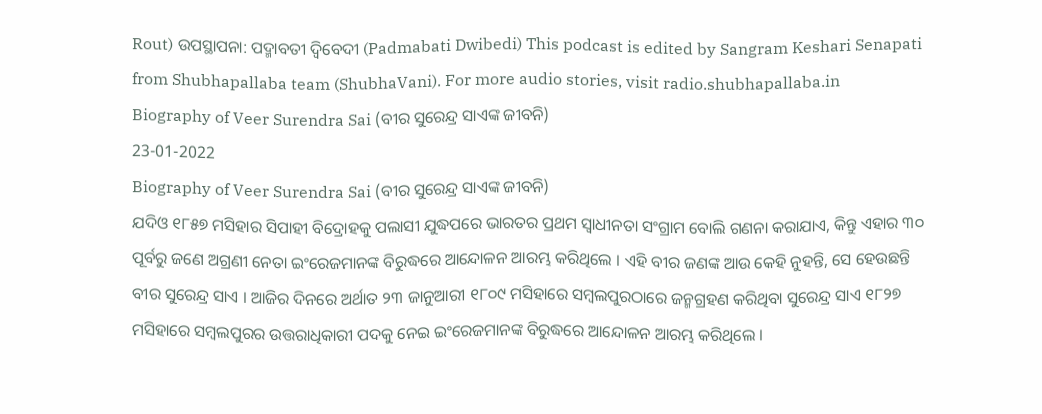Rout) ଉପସ୍ଥାପନା: ପଦ୍ମାବତୀ ଦ୍ୱିବେଦୀ (Padmabati Dwibedi) This podcast is edited by Sangram Keshari Senapati from Shubhapallaba team (ShubhaVani). For more audio stories, visit radio.shubhapallaba.in
Biography of Veer Surendra Sai (ବୀର ସୁରେନ୍ଦ୍ର ସାଏଙ୍କ ଜୀବନି)
23-01-2022
Biography of Veer Surendra Sai (ବୀର ସୁରେନ୍ଦ୍ର ସାଏଙ୍କ ଜୀବନି)
ଯଦିଓ ୧୮୫୭ ମସିହାର ସିପାହୀ ବିଦ୍ରୋହକୁ ପଲାସୀ ଯୁଦ୍ଧପରେ ଭାରତର ପ୍ରଥମ ସ୍ୱାଧୀନତା ସଂଗ୍ରାମ ବୋଲି ଗଣନା କରାଯାଏ, କିନ୍ତୁ ଏହାର ୩୦ ପୂର୍ବରୁ ଜଣେ ଅଗ୍ରଣୀ ନେତା ଇଂରେଜମାନଙ୍କ ବିରୁଦ୍ଧରେ ଆନ୍ଦୋଳନ ଆରମ୍ଭ କରିଥିଲେ । ଏହି ବୀର ଜଣଙ୍କ ଆଉ କେହି ନୁହନ୍ତି, ସେ ହେଉଛନ୍ତି ବୀର ସୁରେନ୍ଦ୍ର ସାଏ । ଆଜିର ଦିନରେ ଅର୍ଥାତ ୨୩ ଜାନୁଆରୀ ୧୮୦୯ ମସିହାରେ ସମ୍ବଲପୁରଠାରେ ଜନ୍ମଗ୍ରହଣ କରିଥିବା ସୁରେନ୍ଦ୍ର ସାଏ ୧୮୨୭ ମସିହାରେ ସମ୍ବଲପୁରର ଉତ୍ତରାଧିକାରୀ ପଦକୁ ନେଇ ଇଂରେଜମାନଙ୍କ ବିରୁଦ୍ଧରେ ଆନ୍ଦୋଳନ ଆରମ୍ଭ କରିଥିଲେ ।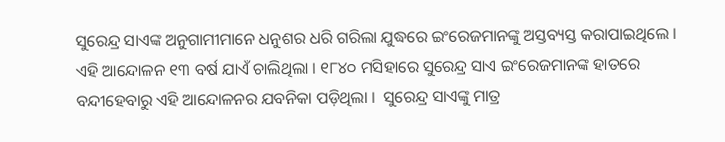ସୁରେନ୍ଦ୍ର ସାଏଙ୍କ ଅନୁଗାମୀମାନେ ଧନୁଶର ଧରି ଗରିଲା ଯୁଦ୍ଧରେ ଇଂରେଜମାନଙ୍କୁ ଅସ୍ତବ୍ୟସ୍ତ କରାପାଇଥିଲେ । ଏହି ଆନ୍ଦୋଳନ ୧୩ ବର୍ଷ ଯାଏଁ ଚାଲିଥିଲା । ୧୮୪୦ ମସିହାରେ ସୁରେନ୍ଦ୍ର ସାଏ ଇଂରେଜମାନଙ୍କ ହାତରେ ବନ୍ଦୀହେବାରୁ ଏହି ଆନ୍ଦୋଳନର ଯବନିକା ପଡ଼ିଥିଲା ।  ସୁରେନ୍ଦ୍ର ସାଏଙ୍କୁ ମାତ୍ର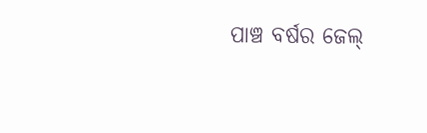ପାଞ୍ଚ ବର୍ଷର ଜେଲ୍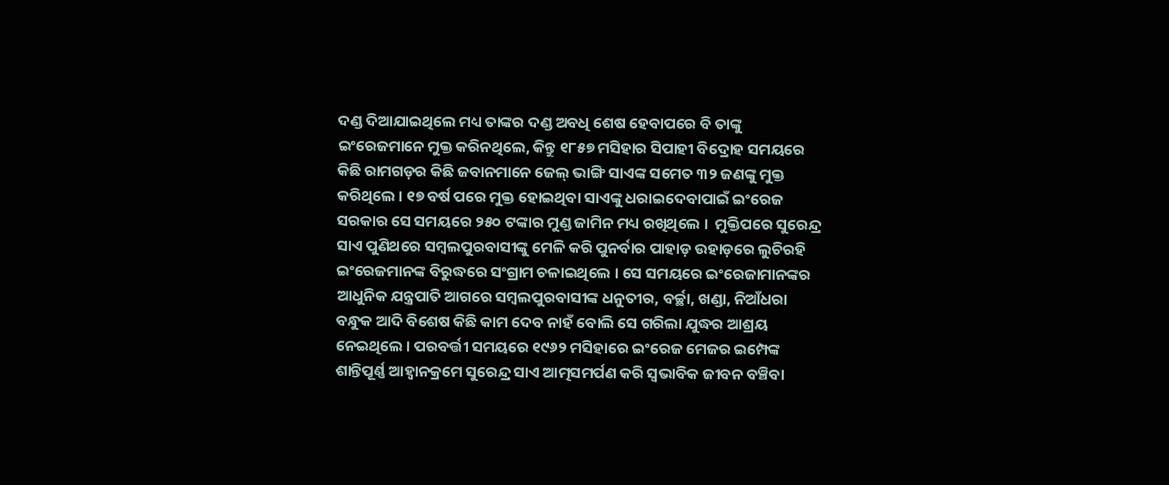ଦଣ୍ଡ ଦିଆଯାଇଥିଲେ ମଧ୍ୟ ତାଙ୍କର ଦଣ୍ଡ ଅବଧି ଶେଷ ହେବାପରେ ବି ତାଙ୍କୁ ଇଂରେଜମାନେ ମୁକ୍ତ କରିନଥିଲେ, କିନ୍ତୁ ୧୮୫୭ ମସିହାର ସିପାହୀ ବିଦ୍ରୋହ ସମୟରେ କିଛି ରାମଗଡ଼ର କିଛି ଜବାନମାନେ ଜେଲ୍ ଭାଙ୍ଗି ସାଏଙ୍କ ସମେତ ୩୨ ଜଣଙ୍କୁ ମୁକ୍ତ କରିଥିଲେ । ୧୭ ବର୍ଷ ପରେ ମୁକ୍ତ ହୋଇଥିବା ସାଏଙ୍କୁ ଧରାଇଦେବାପାଇଁ ଇଂରେଜ ସରକାର ସେ ସମୟରେ ୨୫୦ ଟଙ୍କାର ମୁଣ୍ଡ ଜାମିନ ମଧ୍ୟ ରଖିଥିଲେ ।  ମୁକ୍ତିପରେ ସୁରେନ୍ଦ୍ର ସାଏ ପୁଣିଥରେ ସମ୍ବଲପୁରବାସୀଙ୍କୁ ମେଳି କରି ପୁନର୍ବାର ପାହାଡ଼ ଉହାଡ଼ରେ ଲୁଚିରହି ଇଂରେଜମାନଙ୍କ ବିରୁଦ୍ଧରେ ସଂଗ୍ରାମ ଚଳାଇଥିଲେ । ସେ ସମୟରେ ଇଂରେଜାମାନଙ୍କର ଆଧୁନିକ ଯନ୍ତ୍ରପାତି ଆଗରେ ସମ୍ବଲପୁରବାସୀଙ୍କ ଧନୁତୀର, ବର୍ଚ୍ଛା, ଖଣ୍ଡା, ନିଆଁଧରା ବନ୍ଧୁକ ଆଦି ବିଶେଷ କିଛି କାମ ଦେବ ନାହଁ ବୋଲି ସେ ଗରିଲା ଯୁଦ୍ଧର ଆଶ୍ରୟ ନେଇଥିଲେ । ପରବର୍ତ୍ତୀ ସମୟରେ ୧୯୬୨ ମସିହାରେ ଇଂରେଜ ମେଜର ଇମ୍ପେଙ୍କ ଶାନ୍ତିପୂର୍ଣ୍ଣ ଆହ୍ୱାନକ୍ରମେ ସୁରେନ୍ଦ୍ର ସାଏ ଆତ୍ମସମର୍ପଣ କରି ସ୍ୱଭାବିକ ଜୀବନ ବଞ୍ଚିବା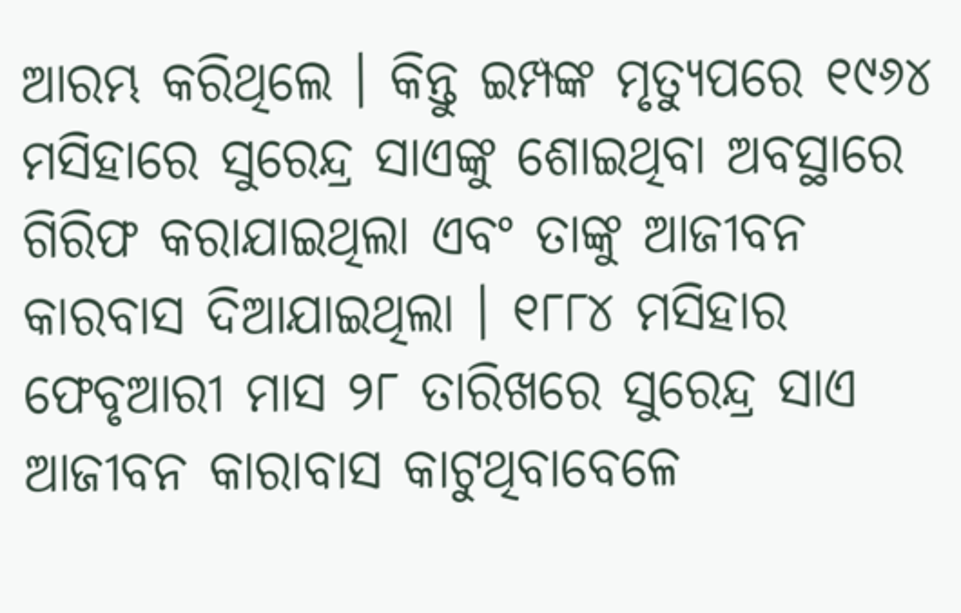ଆରମ୍ଭ କରିଥିଲେ । କିନ୍ତୁ ଇମ୍ପଙ୍କ ମୃତ୍ୟୁପରେ ୧୯୬୪ ମସିହାରେ ସୁରେନ୍ଦ୍ର ସାଏଙ୍କୁ ଶୋଇଥିବା ଅବସ୍ଥାରେ ଗିରିଫ କରାଯାଇଥିଲା ଏବଂ ତାଙ୍କୁ ଆଜୀବନ କାରବାସ ଦିଆଯାଇଥିଲା । ୧୮୮୪ ମସିହାର ଫେବୃଆରୀ ମାସ ୨୮ ତାରିଖରେ ସୁରେନ୍ଦ୍ର ସାଏ ଆଜୀବନ କାରାବାସ କାଟୁଥିବାବେଳେ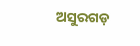ଅସୁରଗଡ଼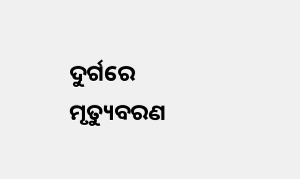ଦୁର୍ଗରେ ମୃତ୍ୟୁବରଣ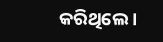କରିଥିଲେ ।